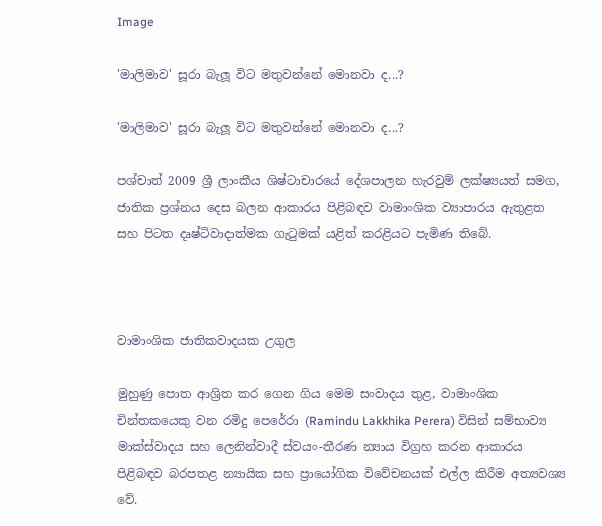Image

'මාලිමාව' සූරා බැලූ විට මතුවන්නේ මොනවා ද...?

'මාලිමාව' සූරා බැලූ විට මතුවන්නේ මොනවා ද...?

පශ්චාත් 2009 ශ්‍රී ලාංකීය ශිෂ්ටාචාරයේ දේශපාලන හැරවුම් ලක්ෂ්‍යයත් සමග, ජාතික ප්‍රශ්නය දෙස බලන ආකාරය පිළිබඳව වාමාංශික ව්‍යාපාරය ඇතුළත සහ පිටත දෘෂ්ටිවාදාත්මක ගැටුමක් යළිත් කරළියට පැමිණ තිබේ.



වාමාංශික ජාතිකවාදයක උගුල

මුහුණු පොත ආශ්‍රිත කර ගෙන ගිය මෙම සංවාදය තුළ, වාමාංශික චින්තකයෙකු වන රමිදු පෙරේරා (Ramindu Lakkhika Perera) විසින් සම්භාව්‍ය මාක්ස්වාදය සහ ලෙනින්වාදී ස්වයං-තීරණ න්‍යාය විග්‍රහ කරන ආකාරය පිළිබඳව බරපතළ න්‍යායික සහ ප්‍රායෝගික විවේචනයක් එල්ල කිරීම අත්‍යවශ්‍ය වේ.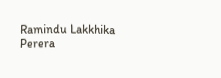Ramindu Lakkhika Perera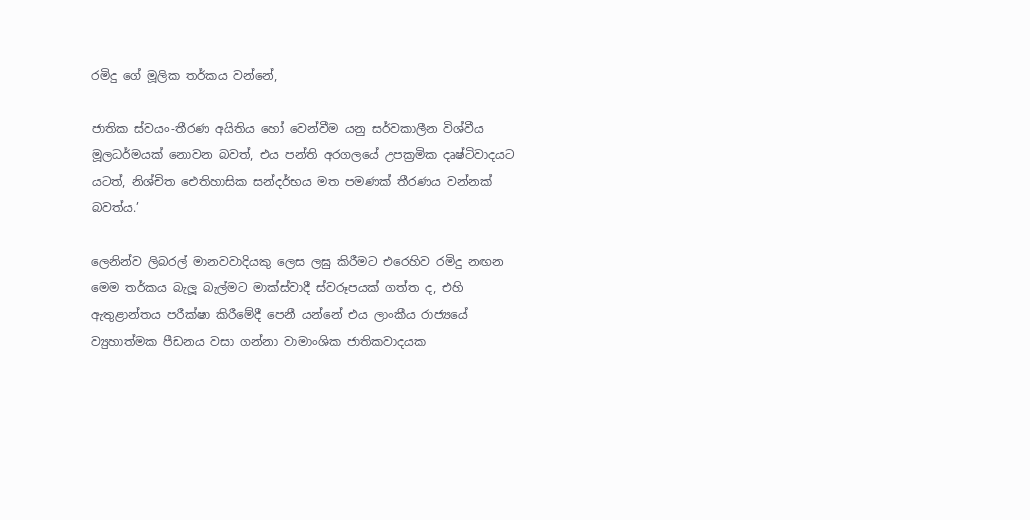රමිදු ගේ මූලික තර්කය වන්නේ,

ජාතික ස්වයං-තීරණ අයිතිය හෝ වෙන්වීම යනු සර්වකාලීන විශ්වීය මූලධර්මයක් නොවන බවත්, එය පන්ති අරගලයේ උපක්‍රමික දෘෂ්ටිවාදයට යටත්, නිශ්චිත ඓතිහාසික සන්දර්භය මත පමණක් තීරණය වන්නක් බවත්ය.’

ලෙනින්ව ලිබරල් මානවවාදියකු ලෙස ලඝු කිරීමට එරෙහිව රමිදු නඟන මෙම තර්කය බැලූ බැල්මට මාක්ස්වාදී ස්වරූපයක් ගත්ත ද, එහි ඇතුළාන්තය පරීක්ෂා කිරීමේදී පෙනී යන්නේ එය ලාංකීය රාජ්‍යයේ ව්‍යුහාත්මක පීඩනය වසා ගන්නා වාමාංශික ජාතිකවාදයක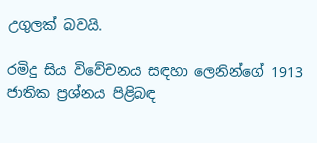උගුලක් බවයි.

රමිදු සිය විවේචනය සඳහා ලෙනින්ගේ 1913 ජාතික ප්‍රශ්නය පිළිබඳ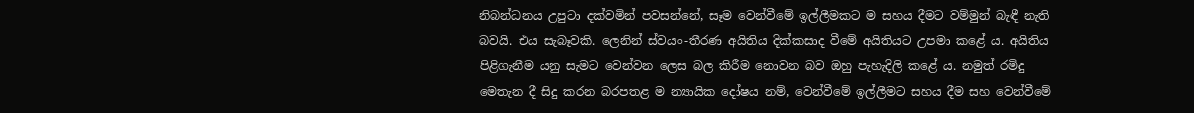නිබන්ධනය උපුටා දක්වමින් පවසන්නේ, සෑම වෙන්වීමේ ඉල්ලීමකට ම සහය දීමට වම්මුන් බැඳී නැති බවයි. එය සැබෑවකි. ලෙනින් ස්වයං-තීරණ අයිතිය දික්කසාද වීමේ අයිතියට උපමා කළේ ය. අයිතිය පිළිගැනීම යනු සැමට වෙන්වන ලෙස බල කිරීම නොවන බව ඔහු පැහැදිලි කළේ ය. නමුත් රමිදු මෙතැන දී සිදු කරන බරපතළ ම න්‍යායික දෝෂය නම්, වෙන්වීමේ ඉල්ලීමට සහය දීම සහ වෙන්වීමේ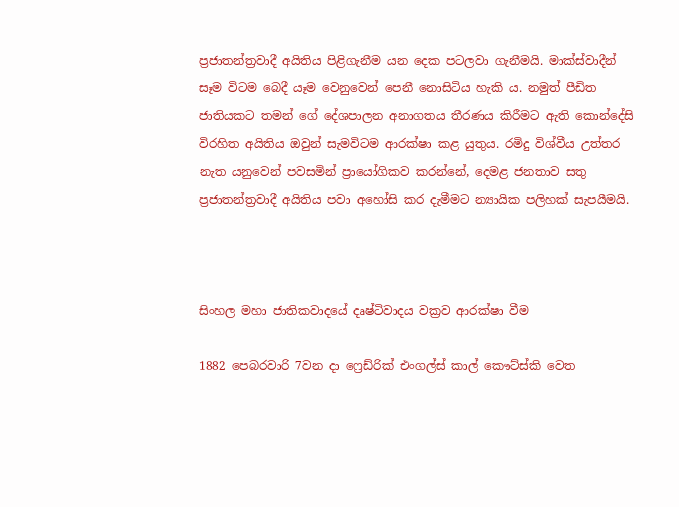ප්‍රජාතන්ත්‍රවාදී අයිතිය පිළිගැනීම යන දෙක පටලවා ගැනීමයි. මාක්ස්වාදීන් සෑම විටම බෙදී යෑම වෙනුවෙන් පෙනී නොසිටිය හැකි ය. නමුත් පීඩිත ජාතියකට තමන් ගේ දේශපාලන අනාගතය තීරණය කිරීමට ඇති කොන්දේසි විරහිත අයිතිය ඔවුන් සැමවිටම ආරක්ෂා කළ යුතුය. රමිදු විශ්වීය උත්තර නැත යනුවෙන් පවසමින් ප්‍රායෝගිකව කරන්නේ, දෙමළ ජනතාව සතු ප්‍රජාතන්ත්‍රවාදී අයිතිය පවා අහෝසි කර දැමීමට න්‍යායික පලිහක් සැපයීමයි.



සිංහල මහා ජාතිකවාදයේ දෘෂ්ටිවාදය වක්‍රව ආරක්ෂා වීම

1882 පෙබරවාරි 7වන දා ෆ්‍රෙඩ්රික් එංගල්ස් කාල් කෞට්ස්කි වෙත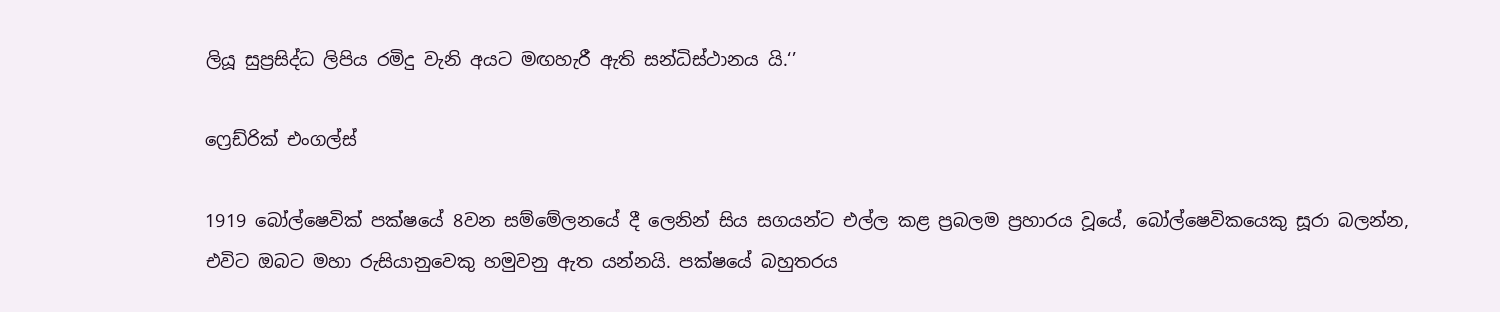ලියූ සුප්‍රසිද්ධ ලිපිය රමිදු වැනි අයට මඟහැරී ඇති සන්ධිස්ථානය යි.‘’

ෆ්‍රෙඩ්රික් එංගල්ස්

1919 බෝල්ෂෙවික් පක්ෂයේ 8වන සම්මේලනයේ දී ලෙනින් සිය සගයන්ට එල්ල කළ ප්‍රබලම ප්‍රහාරය වූයේ, බෝල්ෂෙවිකයෙකු සූරා බලන්න, එවිට ඔබට මහා රුසියානුවෙකු හමුවනු ඇත යන්නයි. පක්ෂයේ බහුතරය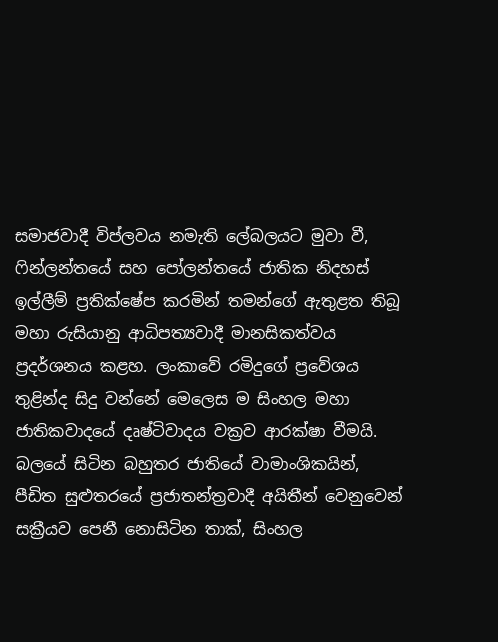සමාජවාදී විප්ලවය නමැති ලේබලයට මුවා වී, ෆින්ලන්තයේ සහ පෝලන්තයේ ජාතික නිදහස් ඉල්ලීම් ප්‍රතික්ෂේප කරමින් තමන්ගේ ඇතුළත තිබූ මහා රුසියානු ආධිපත්‍යවාදී මානසිකත්වය ප්‍රදර්ශනය කළහ. ලංකාවේ රමිදුගේ ප්‍රවේශය තුළින්ද සිදු වන්නේ මෙලෙස ම සිංහල මහා ජාතිකවාදයේ දෘෂ්ටිවාදය වක්‍රව ආරක්ෂා වීමයි. බලයේ සිටින බහුතර ජාතියේ වාමාංශිකයින්, පීඩිත සුළුතරයේ ප්‍රජාතන්ත්‍රවාදී අයිතීන් වෙනුවෙන් සක්‍රීයව පෙනී නොසිටින තාක්, සිංහල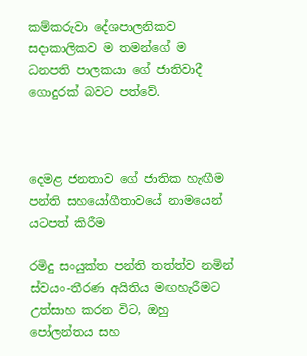කම්කරුවා දේශපාලනිකව සදාකාලිකව ම තමන්ගේ ම ධනපති පාලකයා ගේ ජාතිවාදී ගොදුරක් බවට පත්වේ.



දෙමළ ජනතාව ගේ ජාතික හැඟීම පන්ති සහයෝගීතාවයේ නාමයෙන් යටපත් කිරීම

රමිදු සංයුක්ත පන්ති තත්ත්ව නමින් ස්වයං-තීරණ අයිතිය මඟහැරීමට උත්සාහ කරන විට, ඔහු පෝලන්තය සහ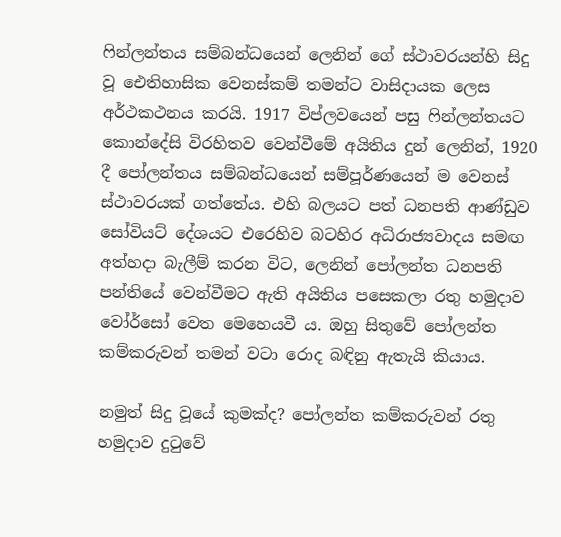ෆින්ලන්තය සම්බන්ධයෙන් ලෙනින් ගේ ස්ථාවරයන්හි සිදු වූ ඓතිහාසික වෙනස්කම් තමන්ට වාසිදායක ලෙස අර්ථකථනය කරයි. 1917 විප්ලවයෙන් පසු ෆින්ලන්තයට කොන්දේසි විරහිතව වෙන්වීමේ අයිතිය දුන් ලෙනින්, 1920 දී පෝලන්තය සම්බන්ධයෙන් සම්පූර්ණයෙන් ම වෙනස් ස්ථාවරයක් ගත්තේය. එහි බලයට පත් ධනපති ආණ්ඩුව සෝවියට් දේශයට එරෙහිව බටහිර අධිරාජ්‍යවාදය සමඟ අත්හදා බැලීම් කරන විට, ලෙනින් පෝලන්ත ධනපති පන්තියේ වෙන්වීමට ඇති අයිතිය පසෙකලා රතු හමුදාව වෝර්සෝ වෙත මෙහෙයවී ය. ඔහු සිතුවේ පෝලන්ත කම්කරුවන් තමන් වටා රොද බඳිනු ඇතැයි කියාය.

නමුත් සිදු වූයේ කුමක්ද? පෝලන්ත කම්කරුවන් රතු හමුදාව දුටුවේ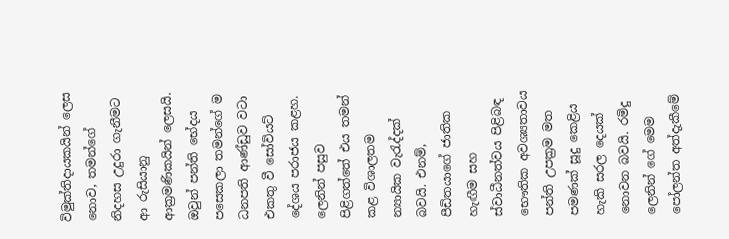විමුක්තිදායකයින් ලෙස නොව, තමන්ගේ නිදහස උදුරා ගැනීමට ආ රුසියානු ආක්‍රමණිකයින් ලෙසයි. ඔවුන් පන්ති භේදය පසෙකලා තමන්ගේ ම ධනපති ආණ්ඩුව වටා එකතු වී සෝවියට් දේශය පරාජය කළහ. ලෙනින් පසුව පිළිගත්තේ එය තමන් කළ විශාලතම න්‍යායික වැරැද්දක් බවයි. එනම්, පීඩිතයාගේ ජාතික හැඟීම සහ ස්වාධීනත්වය පිළිබඳ භෞතික අවශ්‍යතාවය පන්ති උපක්‍රම මත පමණක් සූදු කෙළිය හැකි සරල දෙයක් නොවන බවයි. රමිදු ලෙනින් ගේ මෙම පෝලන්ත අත්දැකීමේ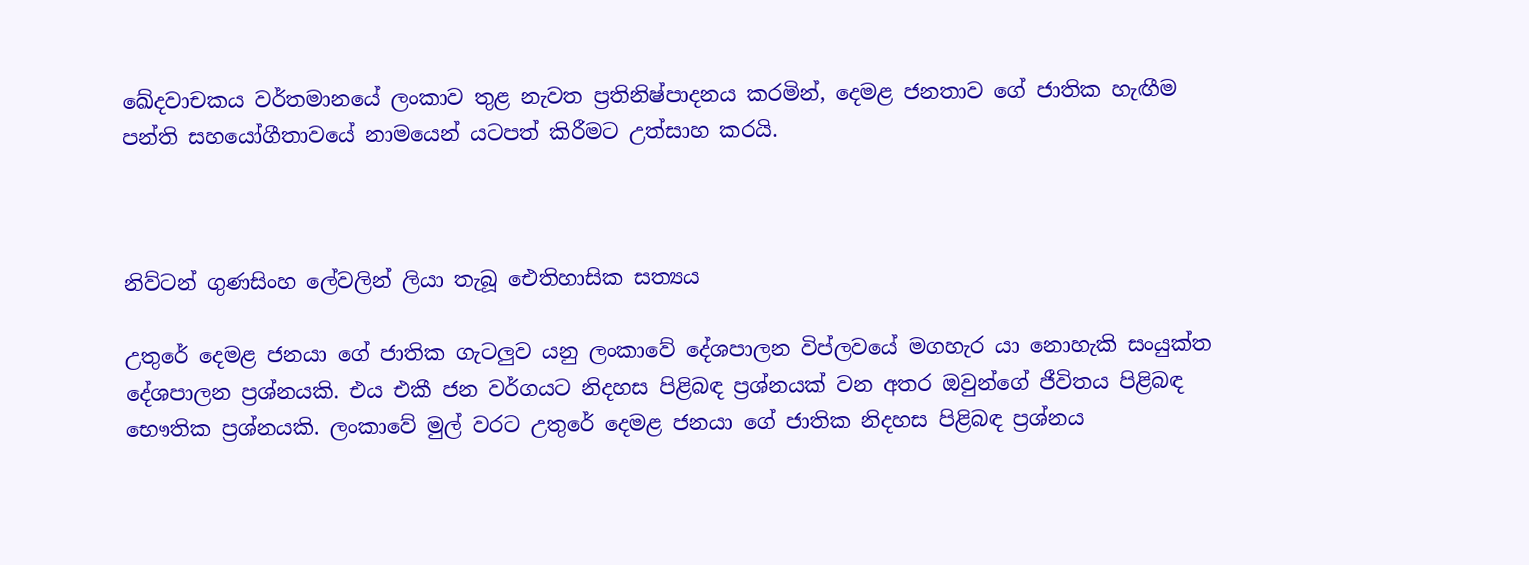ඛේදවාචකය වර්තමානයේ ලංකාව තුළ නැවත ප්‍රතිනිෂ්පාදනය කරමින්, දෙමළ ජනතාව ගේ ජාතික හැඟීම පන්ති සහයෝගීතාවයේ නාමයෙන් යටපත් කිරීමට උත්සාහ කරයි.



නිව්ටන් ගුණසිංහ ලේවලින් ලියා තැබූ ඓතිහාසික සත්‍යය

උතුරේ දෙමළ ජනයා ගේ ජාතික ගැටලුව යනු ලංකාවේ දේශපාලන විප්ලවයේ මගහැර යා නොහැකි සංයුක්ත දේශපාලන ප්‍රශ්නයකි. එය එකී ජන වර්ගයට නිදහස පිළිබඳ ප්‍රශ්නයක් වන අතර ඔවුන්ගේ ජීවිතය පිළිබඳ භෞතික ප්‍රශ්නයකි. ලංකාවේ මුල් වරට උතුරේ දෙමළ ජනයා ගේ ජාතික නිදහස පිළිබඳ ප්‍රශ්නය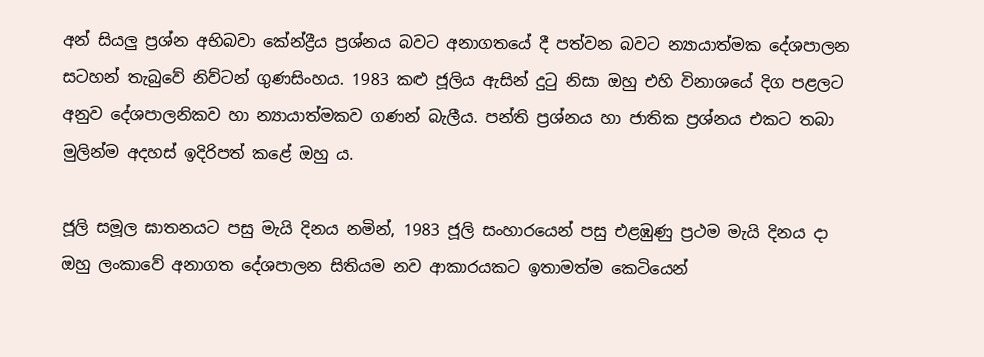අන් සියලු ප්‍රශ්න අභිබවා කේන්ද්‍රීය ප්‍රශ්නය බවට අනාගතයේ දී පත්වන බවට න්‍යායාත්මක දේශපාලන සටහන් තැබුවේ නිව්ටන් ගුණසිංහය. 1983 කළු ජූලිය ඇසින් දුටු නිසා ඔහු එහි විනාශයේ දිග පළලට අනුව දේශපාලනිකව හා න්‍යායාත්මකව ගණන් බැලීය. පන්ති ප්‍රශ්නය හා ජාතික ප්‍රශ්නය එකට තබා මුලින්ම අදහස් ඉදිරිපත් කළේ ඔහු ය.

ජූලි සමූල ඝාතනයට පසු මැයි දිනය නමින්, 1983 ජූලි සංහාරයෙන් පසු එළඹුණු ප්‍රථම මැයි දිනය දා ඔහු ලංකාවේ අනාගත දේශපාලන සිතියම නව ආකාරයකට ඉතාමත්ම කෙටියෙන්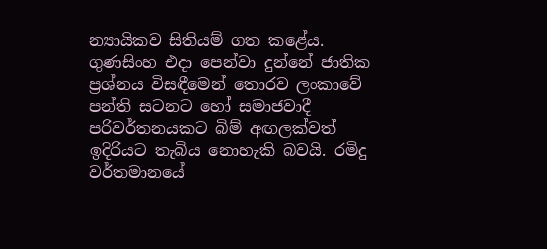න්‍යායිකව සිතියම් ගත කළේය. ගුණසිංහ එදා පෙන්වා දුන්නේ ජාතික ප්‍රශ්නය විසඳීමෙන් තොරව ලංකාවේ පන්ති සටනට හෝ සමාජවාදී පරිවර්තනයකට බිම් අඟලක්වත් ඉදිරියට තැබිය නොහැකි බවයි. රමිදු වර්තමානයේ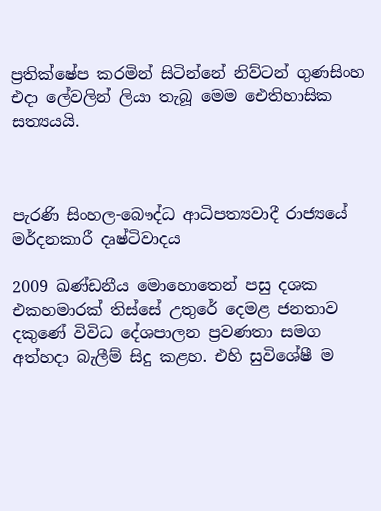ප්‍රතික්ෂේප කරමින් සිටින්නේ නිව්ටන් ගුණසිංහ එදා ලේවලින් ලියා තැබූ මෙම ඓතිහාසික සත්‍යයයි.



පැරණි සිංහල-බෞද්ධ ආධිපත්‍යවාදී රාජ්‍යයේ මර්දනකාරී දෘෂ්ටිවාදය

2009 ඛණ්ඩනීය මොහොතෙන් පසු දශක එකහමාරක් තිස්සේ උතුරේ දෙමළ ජනතාව දකුණේ විවිධ දේශපාලන ප්‍රවණතා සමග අත්හදා බැලීම් සිදු කළහ. එහි සුවිශේෂී ම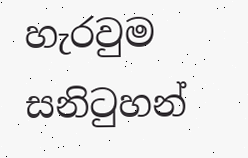හැරවුම සනිටුහන්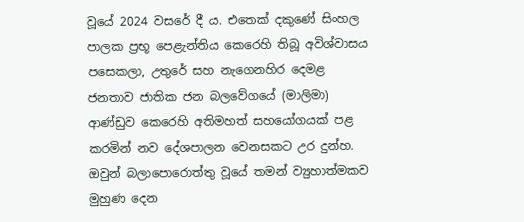වූයේ 2024 වසරේ දී ය. එතෙක් දකුණේ සිංහල පාලක ප්‍රභූ පෙළැන්තිය කෙරෙහි තිබූ අවිශ්වාසය පසෙකලා, උතුරේ සහ නැගෙනහිර දෙමළ ජනතාව ජාතික ජන බලවේගයේ (මාලිමා) ආණ්ඩුව කෙරෙහි අතිමහත් සහයෝගයක් පළ කරමින් නව දේශපාලන වෙනසකට උර දුන්හ. ඔවුන් බලාපොරොත්තු වූයේ තමන් ව්‍යුහාත්මකව මුහුණ දෙන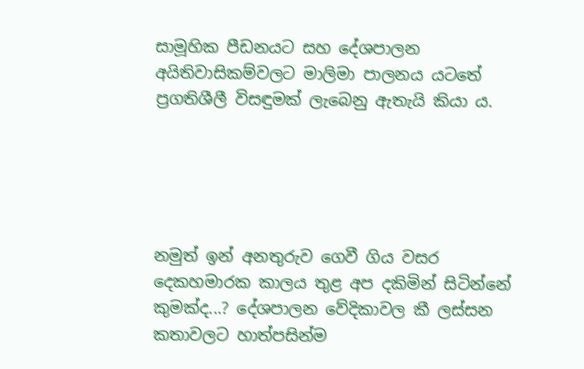සාමූහික පීඩනයට සහ දේශපාලන අයිතිවාසිකම්වලට මාලිමා පාලනය යටතේ ප්‍රගතිශීලී විසඳුමක් ලැබෙනු ඇතැයි කියා ය.





නමුත් ඉන් අනතුරුව ගෙවී ගිය වසර දෙකහමාරක කාලය තුළ අප දකිමින් සිටින්නේ කුමක්ද...? දේශපාලන වේදිකාවල කී ලස්සන කතාවලට හාත්පසින්ම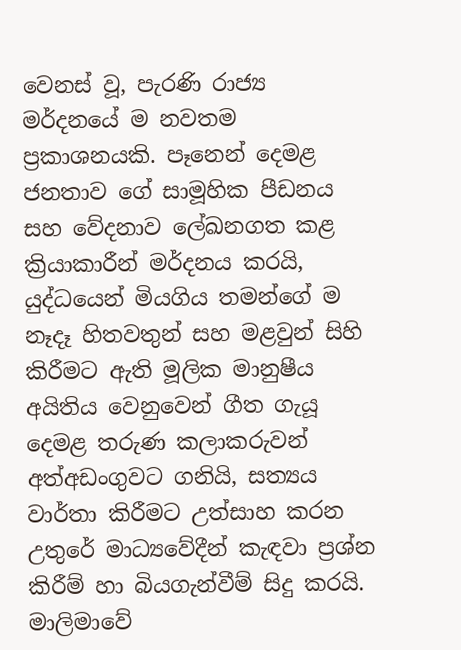වෙනස් වූ, පැරණි රාජ්‍ය මර්දනයේ ම නවතම ප්‍රකාශනයකි. පෑනෙන් දෙමළ ජනතාව ගේ සාමූහික පීඩනය සහ වේදනාව ලේඛනගත කළ ක්‍රියාකාරීන් මර්දනය කරයි, යුද්ධයෙන් මියගිය තමන්ගේ ම නෑදෑ හිතවතුන් සහ මළවුන් සිහි කිරීමට ඇති මූලික මානුෂීය අයිතිය වෙනුවෙන් ගීත ගැයූ දෙමළ තරුණ කලාකරුවන් අත්අඩංගුවට ගනියි, සත්‍යය වාර්තා කිරීමට උත්සාහ කරන උතුරේ මාධ්‍යවේදීන් කැඳවා ප්‍රශ්න කිරීම් හා බියගැන්වීම් සිදු කරයි. මාලිමාවේ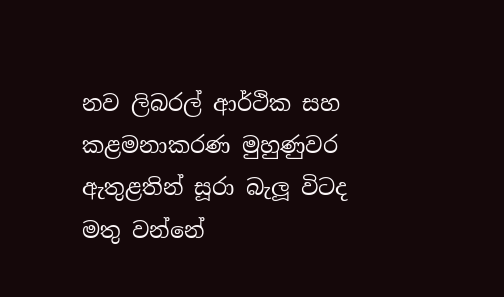නව ලිබරල් ආර්ථික සහ කළමනාකරණ මුහුණුවර ඇතුළතින් සූරා බැලූ විටද මතු වන්නේ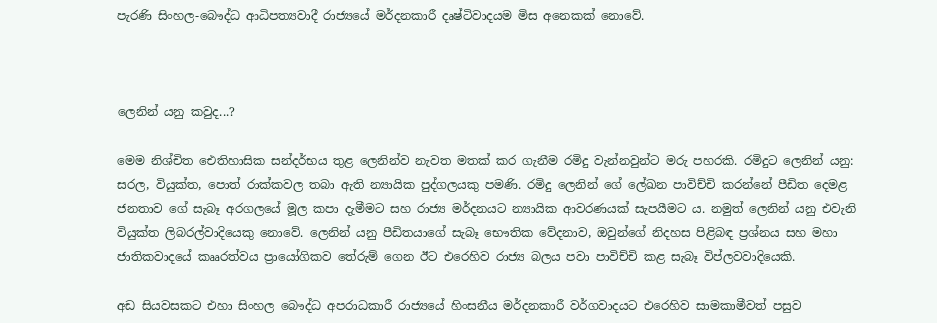පැරණි සිංහල-බෞද්ධ ආධිපත්‍යවාදී රාජ්‍යයේ මර්දනකාරී දෘෂ්ටිවාදයම මිස අනෙකක් නොවේ.



ලෙනින් යනු කවුද...?

මෙම නිශ්චිත ඓතිහාසික සන්දර්භය තුළ ලෙනින්ව නැවත මතක් කර ගැනීම රමිදු වැන්නවුන්ට මරු පහරකි. රමිදුට ලෙනින් යනු: සරල, වියුක්ත, පොත් රාක්කවල තබා ඇති න්‍යායික පුද්ගලයකු පමණි. රමිදු ලෙනින් ගේ ලේඛන පාවිච්චි කරන්නේ පීඩිත දෙමළ ජනතාව ගේ සැබෑ අරගලයේ මූල කපා දැමීමට සහ රාජ්‍ය මර්දනයට න්‍යායික ආවරණයක් සැපයීමට ය. නමුත් ලෙනින් යනු එවැනි වියුක්ත ලිබරල්වාදියෙකු නොවේ. ලෙනින් යනු පීඩිතයාගේ සැබෑ භෞතික වේදනාව, ඔවුන්ගේ නිදහස පිළිබඳ ප්‍රශ්නය සහ මහා ජාතිකවාදයේ කෲරත්වය ප්‍රායෝගිකව තේරුම් ගෙන ඊට එරෙහිව රාජ්‍ය බලය පවා පාවිච්චි කළ සැබෑ විප්ලවවාදියෙකි.

අඩ සියවසකට එහා සිංහල බෞද්ධ අපරාධකාරී රාජ්‍යයේ හිංසනීය මර්දනකාරී වර්ගවාදයට එරෙහිව සාමකාමීවත් පසුව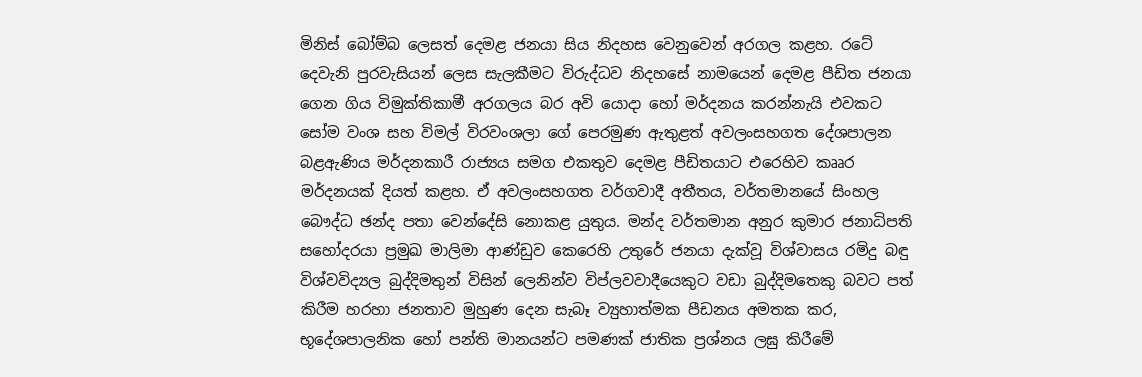මිනිස් බෝම්බ ලෙසත් දෙමළ ජනයා සිය නිදහස වෙනුවෙන් අරගල කළහ. රටේ දෙවැනි පුරවැසියන් ලෙස සැලකීමට විරුද්ධව නිදහසේ නාමයෙන් දෙමළ පීඩිත ජනයා ගෙන ගිය විමුක්තිකාමී අරගලය බර අවි යොදා හෝ මර්දනය කරන්නැයි එවකට සෝම වංශ සහ විමල් විරවංශලා ගේ පෙරමුණ ඇතුළත් අවලංසහගත දේශපාලන බළඇණිය මර්දනකාරී රාජ්‍යය සමග එකතුව දෙමළ පීඩිතයාට එරෙහිව කෲර මර්දනයක් දියත් කළහ. ඒ අවලංසහගත වර්ගවාදී අතීතය, වර්තමානයේ සිංහල බෞද්ධ ඡන්ද පතා වෙන්දේසි නොකළ යුතුය. මන්ද වර්තමාන අනුර කුමාර ජනාධිපති සහෝදරයා ප්‍රමුඛ මාලිමා ආණ්ඩුව කෙරෙහි උතුරේ ජනයා දැක්වූ විශ්වාසය රමිදු බඳු විශ්වවිද්‍යල බුද්දිමතුන් විසින් ලෙනින්ව විප්ලවවාදීයෙකුට වඩා බුද්දිමතෙකු බවට පත් කිරීම හරහා ජනතාව මුහුණ දෙන සැබෑ ව්‍යුහාත්මක පීඩනය අමතක කර, භූදේශපාලනික හෝ පන්ති මානයන්ට පමණක් ජාතික ප්‍රශ්නය ලඝු කිරීමේ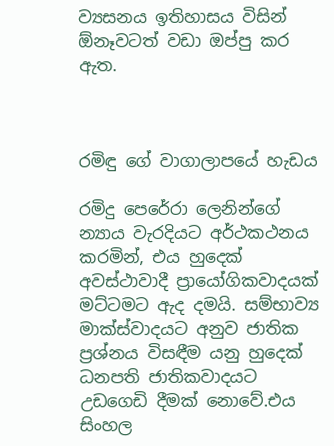ව්‍යසනය ඉතිහාසය විසින් ඕනෑවටත් වඩා ඔප්පු කර ඇත.



රමිඳු ගේ වාගාලාපයේ හැඩය

රමිදු පෙරේරා ලෙනින්ගේ න්‍යාය වැරදියට අර්ථකථනය කරමින්, එය හුදෙක් අවස්ථාවාදී ප්‍රායෝගිකවාදයක් මට්ටමට ඇද දමයි. සම්භාව්‍ය මාක්ස්වාදයට අනුව ජාතික ප්‍රශ්නය විසඳීම යනු හුදෙක් ධනපති ජාතිකවාදයට උඩගෙඩි දීමක් නොවේ.එය සිංහල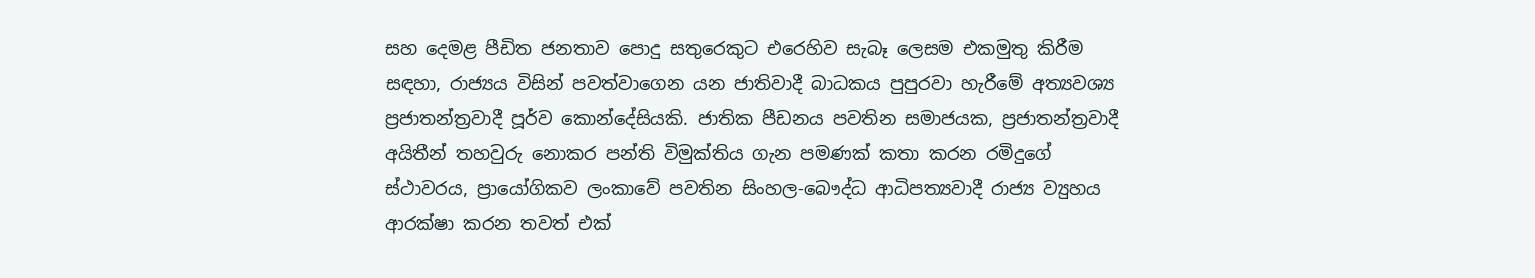සහ දෙමළ පීඩිත ජනතාව පොදු සතුරෙකුට එරෙහිව සැබෑ ලෙසම එකමුතු කිරීම සඳහා, රාජ්‍යය විසින් පවත්වාගෙන යන ජාතිවාදී බාධකය පුපුරවා හැරීමේ අත්‍යවශ්‍ය ප්‍රජාතන්ත්‍රවාදී පූර්ව කොන්දේසියකි. ජාතික පීඩනය පවතින සමාජයක, ප්‍රජාතන්ත්‍රවාදී අයිතීන් තහවුරු නොකර පන්ති විමුක්තිය ගැන පමණක් කතා කරන රමිදුගේ ස්ථාවරය, ප්‍රායෝගිකව ලංකාවේ පවතින සිංහල-බෞද්ධ ආධිපත්‍යවාදී රාජ්‍ය ව්‍යුහය ආරක්ෂා කරන තවත් එක්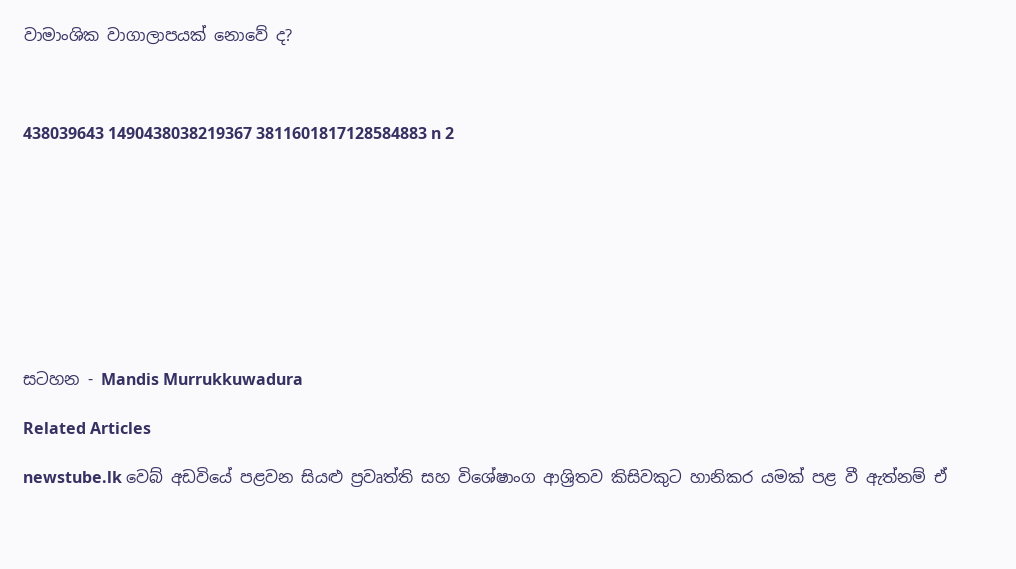වාමාංශික වාගාලාපයක් නොවේ ද?



438039643 1490438038219367 3811601817128584883 n 2









සටහන - Mandis Murrukkuwadura

Related Articles

newstube.lk වෙබ් අඩවියේ පළවන සියළු ප්‍රවෘත්ති සහ විශේෂාංග ආශ්‍රිතව කිසිවකුට හානිකර යමක් පළ වී ඇත්නම් ඒ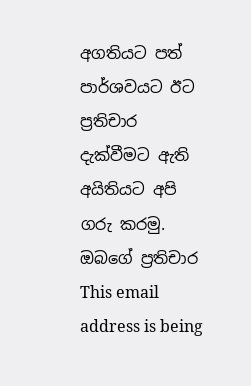අගතියට පත් පාර්ශවයට ඊට ප්‍රතිචාර දැක්වීමට ඇති අයිතියට අපි ගරු කරමු.
ඔබගේ ප්‍රතිචාර This email address is being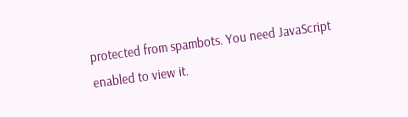protected from spambots. You need JavaScript enabled to view it.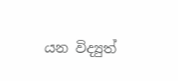යන විද්‍යුත්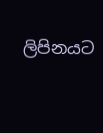ලිපිනයට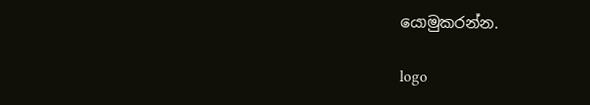යොමුකරන්න.

logo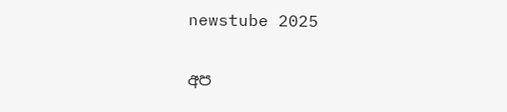newstube 2025

අප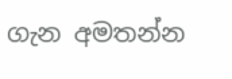ගැන අමතන්න